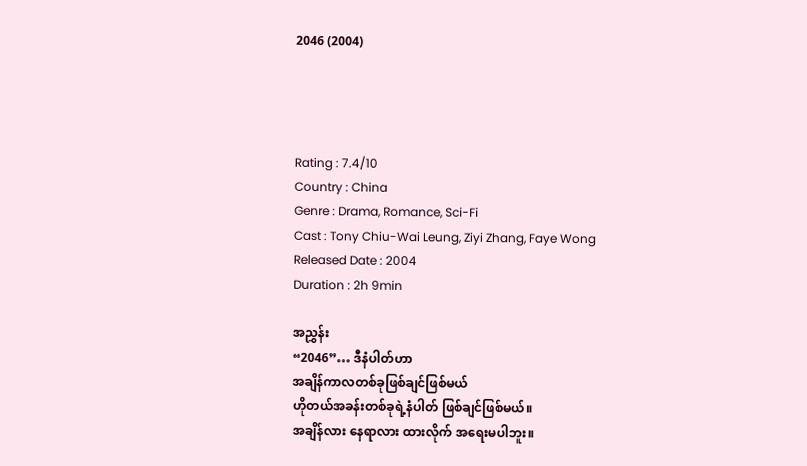2046 (2004)




Rating : 7.4/10
Country : China
Genre : Drama, Romance, Sci-Fi
Cast : Tony Chiu-Wai Leung, Ziyi Zhang, Faye Wong
Released Date : 2004
Duration : 2h 9min

အညွှန်း
“2046”… ဒီနံပါတ်ဟာ
အချိန်ကာလတစ်ခုဖြစ်ချင်ဖြစ်မယ်
ဟိုတယ်အခန်းတစ်ခုရဲ့နံပါတ် ဖြစ်ချင်ဖြစ်မယ်။
အချိန်လား‌ နေရာလား ထားလိုက် အရေးမပါဘူး။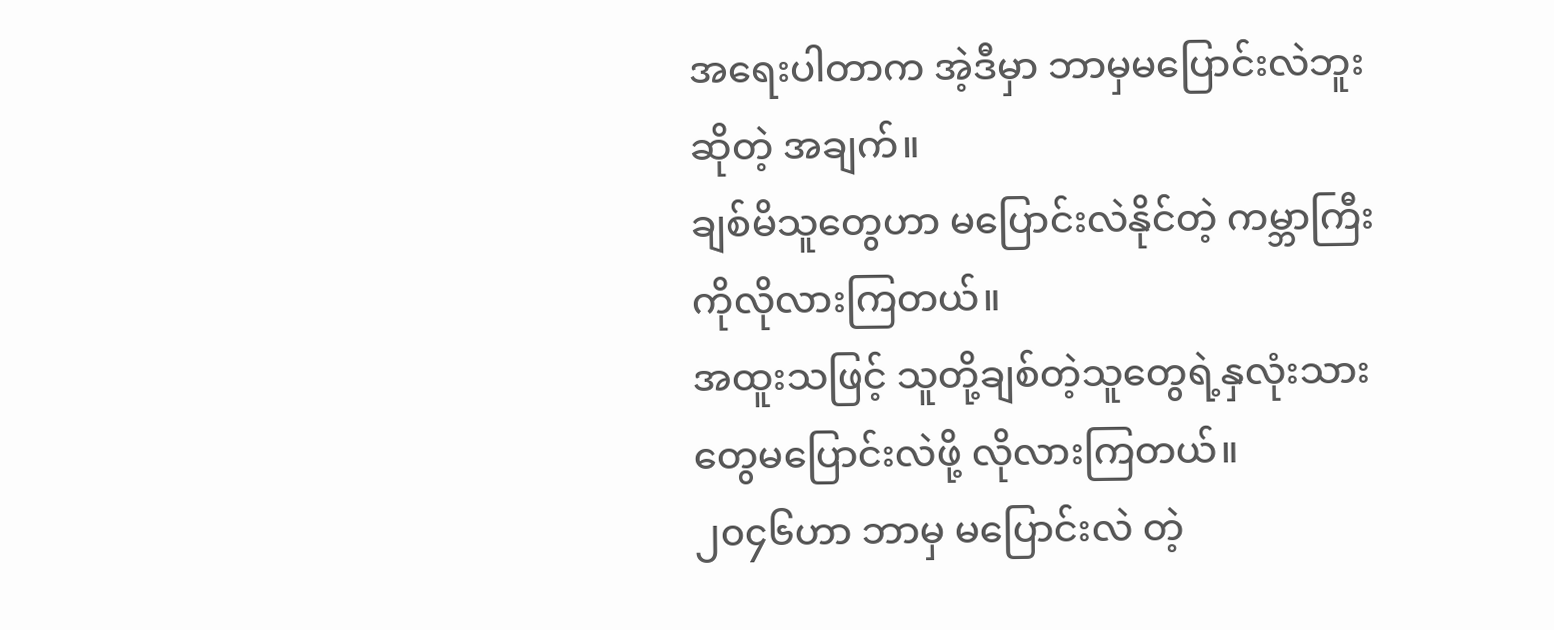အရေးပါတာက အဲ့ဒီမှာ ဘာမှမပြောင်းလဲဘူးဆိုတဲ့ အချက်။
ချစ်မိသူတွေဟာ မပြောင်းလဲနိုင်တဲ့ ကမ္ဘာကြီးကိုလိုလားကြတယ်။
အထူးသဖြင့် သူတို့ချစ်တဲ့သူတွေရဲ့နှလုံးသားတွေမပြောင်းလဲဖို့ လိုလားကြတယ်။
၂၀၄၆ဟာ ဘာမှ မပြောင်းလဲ တဲ့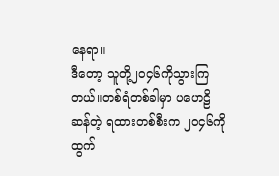နေရာ။
ဒီတော့ သူတို့၂၀၄၆ကိုသွားကြတယ်။တစ်ရံတစ်ခါမှာ ပဟေဠိဆန်တဲ့ ရထားတစ်စီးက ၂၀၄၆ကို ထွက်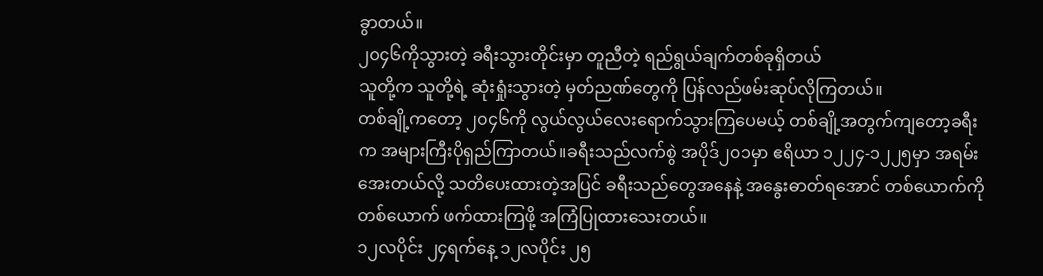ခွာတယ်။
၂၀၄၆ကိုသွားတဲ့ ခရီးသွားတိုင်းမှာ တူညီတဲ့ ရည်ရွယ်ချက်တစ်ခုရှိတယ်
သူတို့က သူတို့ရဲ့ ဆုံးရှုံးသွားတဲ့ မှတ်ညဏ်တွေကို ပြန်လည်ဖမ်းဆုပ်လိုကြတယ်။
တစ်ချို့ကတော့ ၂၀၄၆ကို လွယ်လွယ်လေးရောက်သွားကြပေမယ့် တစ်ချို့အတွက်ကျတော့ခရီးက အများကြီးပိုရှည်ကြာတယ်။ခရီးသည်လက်စွဲ အပိုဒ်၂၀၁မှာ ဧရိယာ ၁၂၂၄-၁၂၂၅မှာ အရမ်းအေးတယ်လို့ သတိပေးထားတဲ့အပြင် ခရီးသည်တွေအနေနဲ့ အနွေးဓာတ်ရအောင် တစ်ယောက်ကိုတစ်ယောက် ဖက်ထားကြဖို့ အကြံပြုထားသေးတယ်။
၁၂လပိုင်း ၂၄ရက်နေ့ ၁၂လပိုင်း ၂၅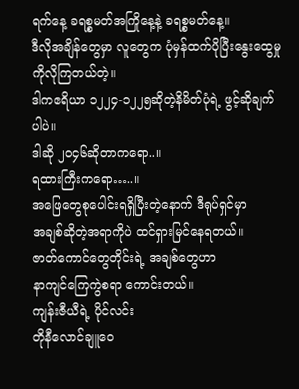ရက်နေ့ ခရစ္စမတ်အကြိုနေ့နဲ့ ခရစ္စမတ်နေ့။
ဒီလိုအချိန်တွေမှာ လူတွေက ပုံမှန်ထက်ပိုပြီးနွေးထွေမှုကိုလိုကြတယ်တဲ့။
ဒါကဧရိယာ ၁၂၂၄-၁၂၂၅ဆိုတဲ့နိမိတ်ပုံရဲ့ ဖွင့်ဆိုချက်ပါပဲ။
ဒါဆို ၂၀၄၆ဆိုတာကရော..။
ရထားကြီးကရော…..။
အဖြေတွေစုပေါင်းရရှိပြီးတဲ့နောက် ဒီရုပ်ရှင်မှာ
အချစ်ဆိုတဲ့အရာကိုပဲ ထင်ရှားမြင်နေရတယ်။
ဇာတ်ကောင်တွေတိုင်းရဲ့ အချစ်တွေဟာ
နာကျင်ကြေကွဲစရာ ကောင်းတယ်။
ကျန်းဇီယီရဲ့ ပိုင်လင်း
တိုနီလောင်ချူဝေ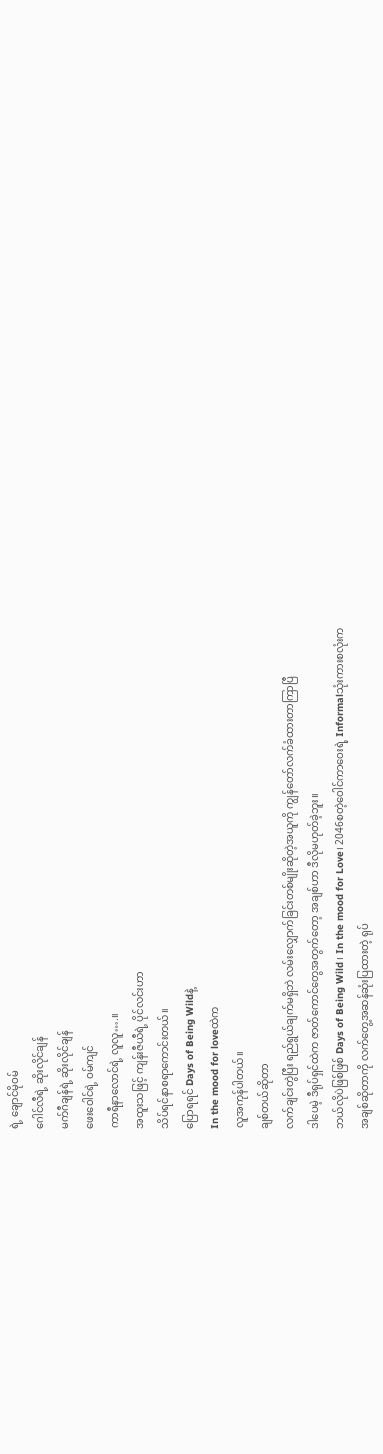ရဲ့ ချောင်မိုဝမ်
ဂေါင်လီရဲ့ ဆိုးလိုင်ချန်
မက်ဂီချန်ရဲ့ ဆိုးလိုင်ချန်
ဖေးဝေါင်ရဲ့ ဝမ်ကျင်
ကာရီနာလောင်ရဲ့ လူလူ….။
အထူးသဖြင့် ကျန်းဇီယီရဲ့ ပိုင်လင်းဟာ
သိပ်ရင်နာစရာကောင်းတယ်။
ပြောရရင် Days of Being Wildနဲ့
In the mood for loveထဲက
လူအကုန်ပါတယ်။
ချစ်တယ်ဆိုတာ
လက်ချင်းတွဲပြီး ရည်ရွယ်ချက်မရှိဘဲ လမ်းလျှောက်ခြင်းတစ်မျိုးဆိုတဲ့အယူကို ကျွန်တော်လက်ခံထားတာကြာပြီ
ဒါပေမဲ့ ဒီရုပ်ရှင်ထဲက ဇာတ်ကောင်တွေအတွက်တော့ အချစ်ဟာ ဒီလိုမဟုတ်ခဲ့ဘူး။
ဘယ်လိုပဲဖြစ်ဖြစ် Days of Being Wild၊ In the mood for Love၊ 2046စတဲ့ဝေါင်ကာဝေးရဲ့ Informalသုံးကားစလုံးက
အချစ်ဆိုတာကို လက်တွေ့အဆန်ဆုံးပြထားတဲ့ ရုပ်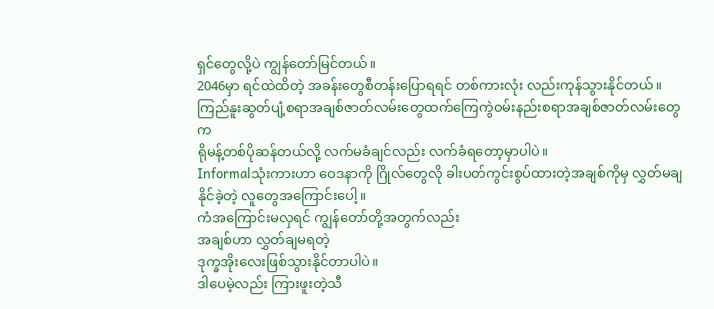ရှင်တွေလို့ပဲ ကျွန်တော်မြင်တယ်။
2046မှာ ရင်ထဲထိတဲ့ အခန်းတွေစီတန်းပြောရရင် တစ်ကားလုံး လည်းကုန်သွားနိုင်တယ်။ကြည်နူးဆွတ်ပျံ့စရာအချစ်ဇာတ်လမ်းတွေထက်ကြေကွဲဝမ်းနည်းစရာအချစ်ဇာတ်လမ်းတွေက
ရိုမန့်တစ်ပိုဆန်တယ်လို့ လက်မခံချင်လည်း လက်ခံရတော့မှာပါပဲ။
Informalသုံးကားဟာ ဝေဒနာကို ဂြိုလ်တွေလို ခါးပတ်ကွင်းစွပ်ထားတဲ့အချစ်ကိုမှ လွှတ်မချနိုင်ခဲ့တဲ့ လူတွေအကြောင်းပေါ့။
ကံအ‌ကြောင်းမလှရင် ကျွန်‌တော်တို့အတွက်လည်း
အချစ်ဟာ လွှတ်ချမရတဲ့
ဒုက္ခအိုးလေးဖြစ်သွားနိုင်တာပါပဲ။
ဒါပေမဲ့လည်း ကြားဖူးတဲ့သီ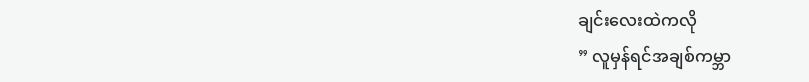ချင်းလေးထဲကလို
” လူမှန်ရင်အချစ်ကမ္ဘာ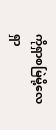ကိုရှာစမြဲမို့လေ
ရှာ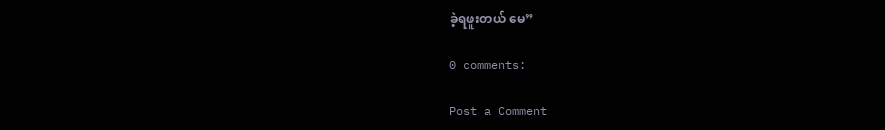ခဲ့ရဖူးတယ် မေ”

0 comments:

Post a Comment